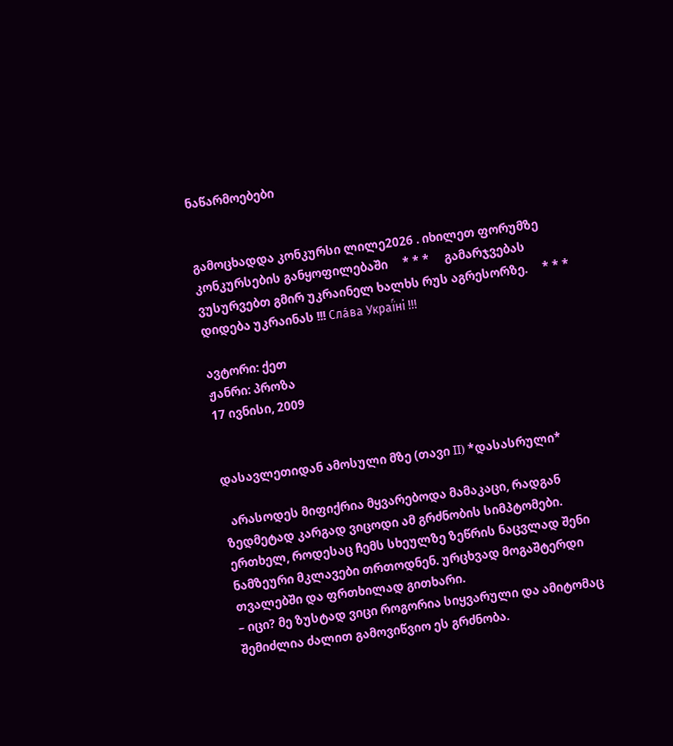ნაწარმოებები


გამოცხადდა კონკურსი ლილე2026 . იხილეთ ფორუმზე კონკურსების განყოფილებაში     * * *     გამარჯვებას ვუსურვებთ გმირ უკრაინელ ხალხს რუს აგრესორზე.     * * *     დიდება უკრაინას !!! Сла́ва Украї́ні !!!

ავტორი: ქეთ
ჟანრი: პროზა
17 ივნისი, 2009


დასავლეთიდან ამოსული მზე (თავი II) *დასასრული*

  არასოდეს მიფიქრია მყვარებოდა მამაკაცი, რადგან ზედმეტად კარგად ვიცოდი ამ გრძნობის სიმპტომები.
ერთხელ, როდესაც ჩემს სხეულზე ზეწრის ნაცვლად შენი ნამზეური მკლავები თრთოდნენ. ურცხვად მოგაშტერდი თვალებში და ფრთხილად გითხარი.
– იცი? მე ზუსტად ვიცი როგორია სიყვარული და ამიტომაც შემიძლია ძალით გამოვიწვიო ეს გრძნობა.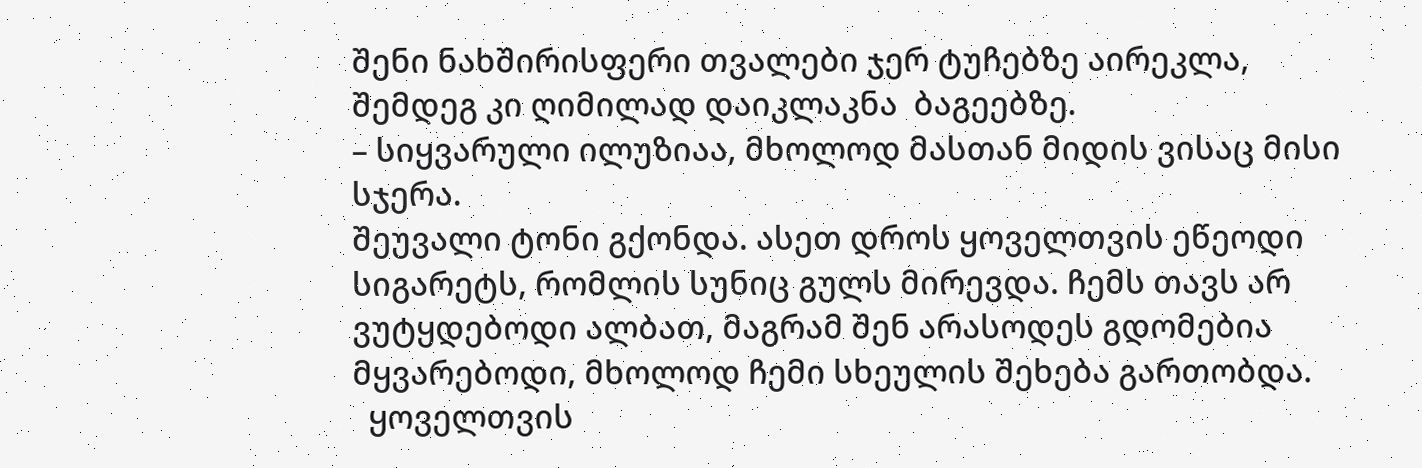შენი ნახშირისფერი თვალები ჯერ ტუჩებზე აირეკლა, შემდეგ კი ღიმილად დაიკლაკნა  ბაგეებზე.
– სიყვარული ილუზიაა, მხოლოდ მასთან მიდის ვისაც მისი სჯერა.
შეუვალი ტონი გქონდა. ასეთ დროს ყოველთვის ეწეოდი სიგარეტს, რომლის სუნიც გულს მირევდა. ჩემს თავს არ ვუტყდებოდი ალბათ, მაგრამ შენ არასოდეს გდომებია მყვარებოდი, მხოლოდ ჩემი სხეულის შეხება გართობდა.
  ყოველთვის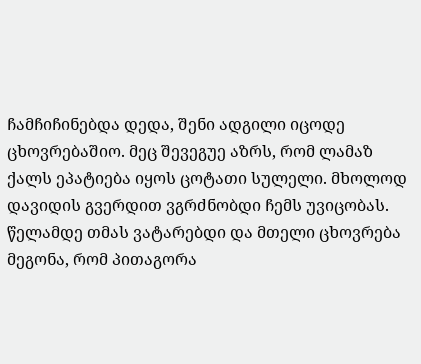ჩამჩიჩინებდა დედა, შენი ადგილი იცოდე ცხოვრებაშიო. მეც შევეგუე აზრს, რომ ლამაზ ქალს ეპატიება იყოს ცოტათი სულელი. მხოლოდ დავიდის გვერდით ვგრძნობდი ჩემს უვიცობას. წელამდე თმას ვატარებდი და მთელი ცხოვრება მეგონა, რომ პითაგორა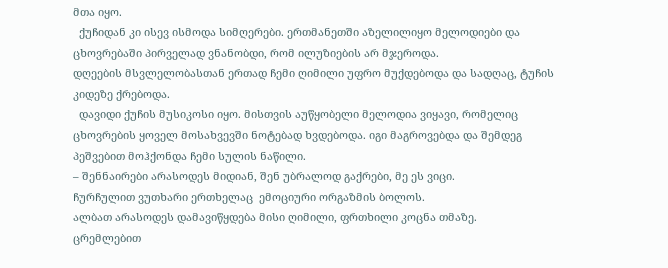მთა იყო.
  ქუჩიდან კი ისევ ისმოდა სიმღერები. ერთმანეთში აზელილიყო მელოდიები და ცხოვრებაში პირველად ვნანობდი, რომ ილუზიების არ მჯეროდა.
დღეების მსვლელობასთან ერთად ჩემი ღიმილი უფრო მუქდებოდა და სადღაც, ტუჩის კიდეზე ქრებოდა.
  დავიდი ქუჩის მუსიკოსი იყო. მისთვის აუწყობელი მელოდია ვიყავი, რომელიც ცხოვრების ყოველ მოსახვევში ნოტებად ხვდებოდა. იგი მაგროვებდა და შემდეგ პეშვებით მოჰქონდა ჩემი სულის ნაწილი.
– შენნაირები არასოდეს მიდიან, შენ უბრალოდ გაქრები, მე ეს ვიცი.
ჩურჩულით ვუთხარი ერთხელაც  ემოციური ორგაზმის ბოლოს.
ალბათ არასოდეს დამავიწყდება მისი ღიმილი, ფრთხილი კოცნა თმაზე.
ცრემლებით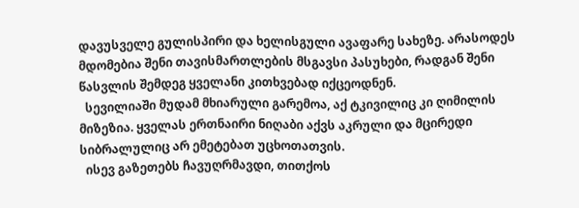დავუსველე გულისპირი და ხელისგული ავაფარე სახეზე. არასოდეს მდომებია შენი თავისმართლების მსგავსი პასუხები, რადგან შენი წასვლის შემდეგ ყველანი კითხვებად იქცეოდნენ.
  სევილიაში მუდამ მხიარული გარემოა, აქ ტკივილიც კი ღიმილის მიზეზია. ყველას ერთნაირი ნიღაბი აქვს აკრული და მცირედი სიბრალულიც არ ემეტებათ უცხოთათვის.
  ისევ გაზეთებს ჩავუღრმავდი, თითქოს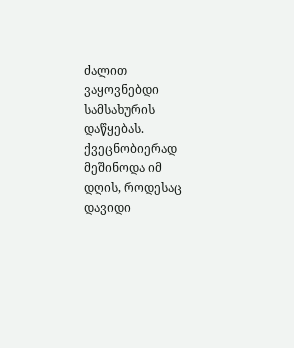ძალით ვაყოვნებდი სამსახურის დაწყებას. ქვეცნობიერად მეშინოდა იმ დღის, როდესაც დავიდი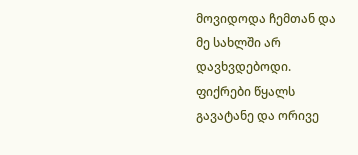მოვიდოდა ჩემთან და მე სახლში არ დავხვდებოდი.
ფიქრები წყალს გავატანე და ორივე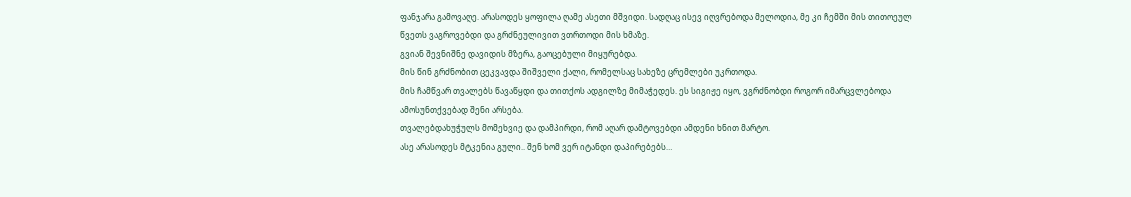ფანჯარა გამოვაღე. არასოდეს ყოფილა ღამე ასეთი მშვიდი. სადღაც ისევ იღვრებოდა მელოდია, მე კი ჩემში მის თითოეულ წვეთს ვაგროვებდი და გრძნეულივით ვთრთოდი მის ხმაზე.
გვიან შევნიშნე დავიდის მზერა, გაოცებული მიყურებდა.
მის წინ გრძნობით ცეკვავდა შიშველი ქალი, რომელსაც სახეზე ცრემლები უკრთოდა.
მის ჩამწვარ თვალებს წავაწყდი და თითქოს ადგილზე მიმაჭედეს. ეს სიგიჟე იყო, ვგრძნობდი როგორ იმარცვლებოდა ამოსუნთქვებად შენი არსება.
თვალებდახუჭულს მომეხვიე და დამპირდი, რომ აღარ დამტოვებდი ამდენი ხნით მარტო.
ასე არასოდეს მტკენია გული.. შენ ხომ ვერ იტანდი დაპირებებს…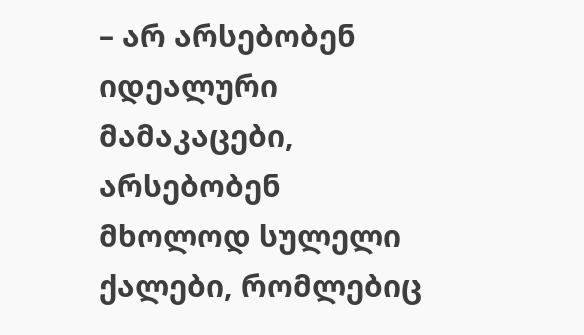– არ არსებობენ იდეალური მამაკაცები, არსებობენ მხოლოდ სულელი ქალები, რომლებიც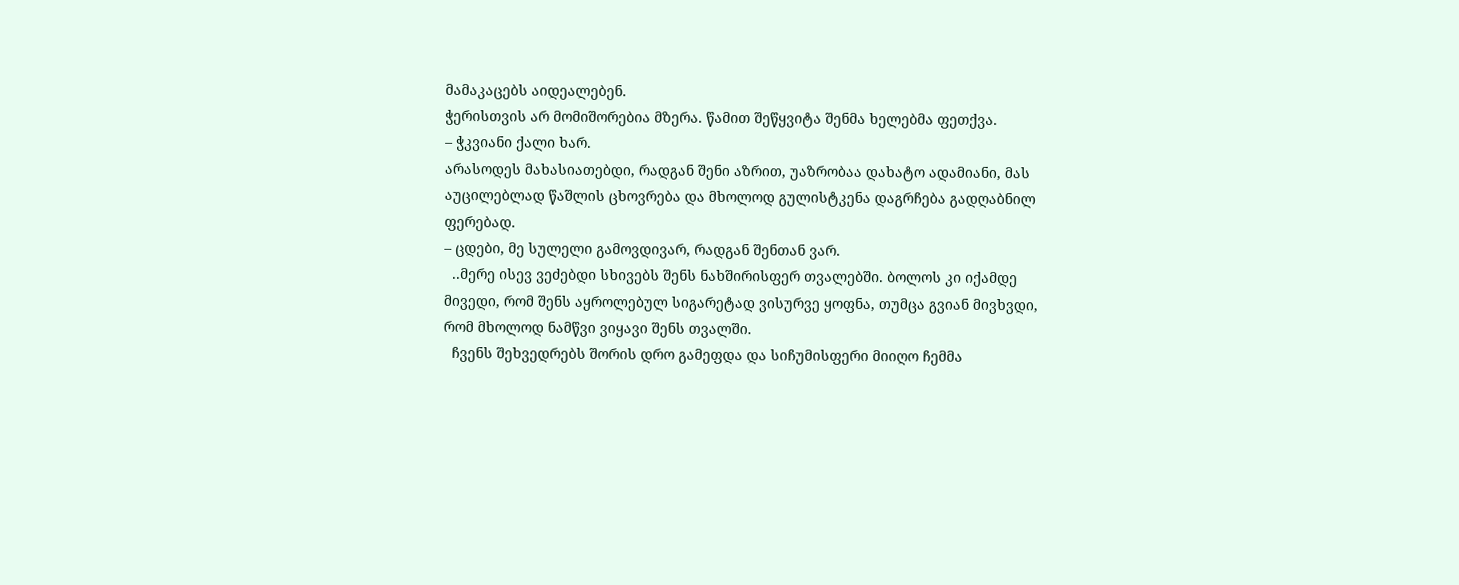მამაკაცებს აიდეალებენ.
ჭერისთვის არ მომიშორებია მზერა. წამით შეწყვიტა შენმა ხელებმა ფეთქვა.
– ჭკვიანი ქალი ხარ.
არასოდეს მახასიათებდი, რადგან შენი აზრით, უაზრობაა დახატო ადამიანი, მას აუცილებლად წაშლის ცხოვრება და მხოლოდ გულისტკენა დაგრჩება გადღაბნილ ფერებად.
– ცდები, მე სულელი გამოვდივარ, რადგან შენთან ვარ.
  ..მერე ისევ ვეძებდი სხივებს შენს ნახშირისფერ თვალებში. ბოლოს კი იქამდე მივედი, რომ შენს აყროლებულ სიგარეტად ვისურვე ყოფნა, თუმცა გვიან მივხვდი, რომ მხოლოდ ნამწვი ვიყავი შენს თვალში.
  ჩვენს შეხვედრებს შორის დრო გამეფდა და სიჩუმისფერი მიიღო ჩემმა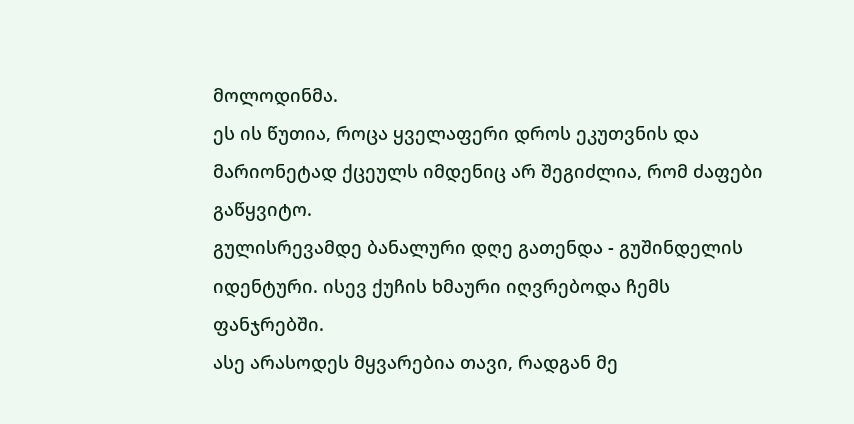მოლოდინმა.
ეს ის წუთია, როცა ყველაფერი დროს ეკუთვნის და მარიონეტად ქცეულს იმდენიც არ შეგიძლია, რომ ძაფები გაწყვიტო.
გულისრევამდე ბანალური დღე გათენდა - გუშინდელის იდენტური. ისევ ქუჩის ხმაური იღვრებოდა ჩემს ფანჯრებში.
ასე არასოდეს მყვარებია თავი, რადგან მე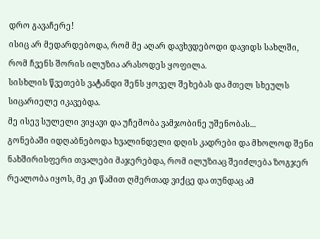დრო გავაჩერე!
ისიც არ მედარდებოდა, რომ მე აღარ დავხვდებოდი დავიდს სახლში, რომ ჩვენს შორის ილუზია არასოდეს ყოფილა.
სისხლის წვეთებს ვატანდი შენს ყოველ შეხებას და მთელ სხეულს სიცარიელე იკავებდა.
მე ისევ სულელი ვიყავი და უჩემობა ვამჯობინე უშენობას...
გონებაში იდღაბნებოდა ხვალინდელი დღის კადრები და მხოლოდ შენი ნახშირისფერი თვალები მაჯერებდა, რომ ილუზიაც შეიძლება ზოგჯერ რეალობა იყოს, მე კი წამით ღმერთად ვიქცე და თუნდაც ამ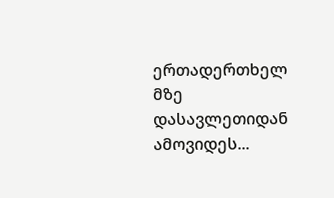ერთადერთხელ მზე დასავლეთიდან ამოვიდეს...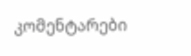კომენტარები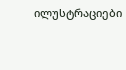ილუსტრაციები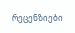რეცენზიები